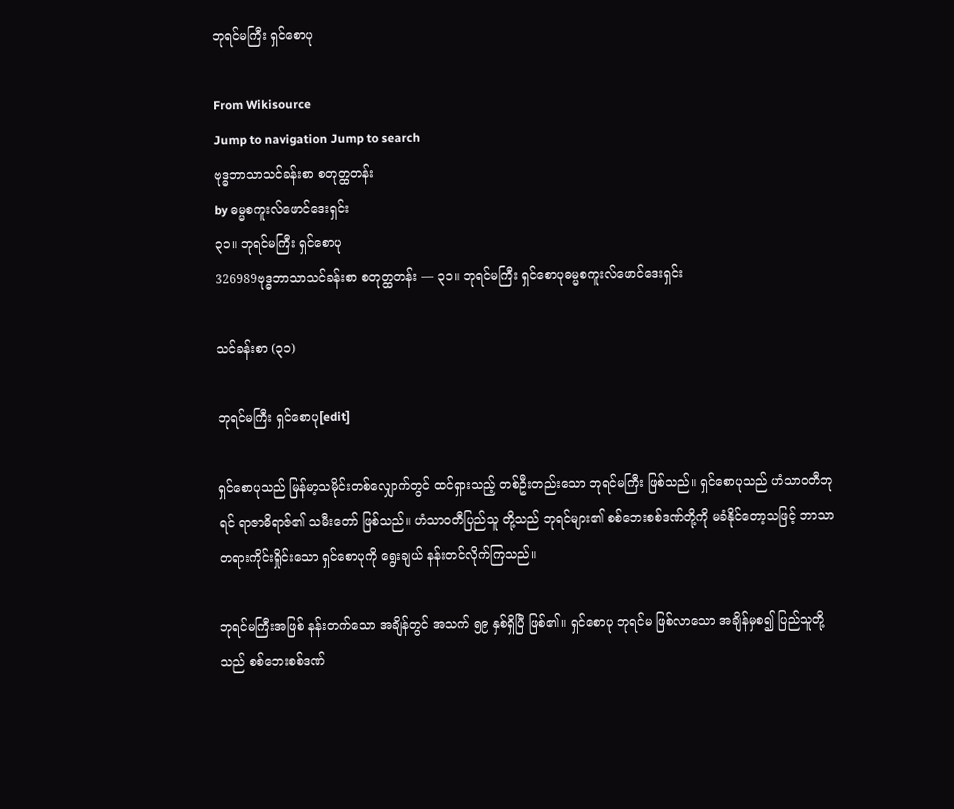ဘုရင်မကြီး ရှင်စောပု

From Wikisource
Jump to navigation Jump to search
ဗုဒ္ဓဘာသာသင်ခန်းစာ စတုတ္ထတန်း
by ဓမ္မစကူးလ်ဖောင်ဒေးရှင်း
၃၁။ ဘုရင်မကြီး ရှင်စောပု
326989ဗုဒ္ဓဘာသာသင်ခန်းစာ စတုတ္ထတန်း — ၃၁။ ဘုရင်မကြီး ရှင်စောပုဓမ္မစကူးလ်ဖောင်ဒေးရှင်း

သင်ခန်းစာ (၃၁)

ဘုရင်မကြီး ရှင်စောပု[edit]

ရှင်စောပုသည် မြန်မာ့သမိုင်းတစ်လျှောက်တွင် ထင်ရှားသည့် တစ်ဦးတည်းသော ဘုရင်မကြီး ဖြစ်သည်။ ရှင်စောပုသည် ဟံသာဝတီဘုရင် ရာဇာဓိရာဇ်၏ သမီးတော် ဖြစ်သည်။ ဟံသာဝတီပြည်သူ တို့သည် ဘုရင်များ၏ စစ်ဘေးစစ်ဒဏ်တို့ကို မခံနိုင်တော့သဖြင့် ဘာသာတရားကိုင်းရှိုင်းသော ရှင်စောပုကို ရွေးချယ် နန်းတင်လိုက်ကြသည်။

ဘုရင်မကြီးအဖြစ် နန်းတက်သော အချိန်တွင် အသက် ၅၉ နှစ်ရှိပြီ ဖြစ်၏။ ရှင်စောပု ဘုရင်မ ဖြစ်လာသော အချိန်မှစ၍ ပြည်သူတို့သည် စစ်ဘေးစစ်ဒဏ်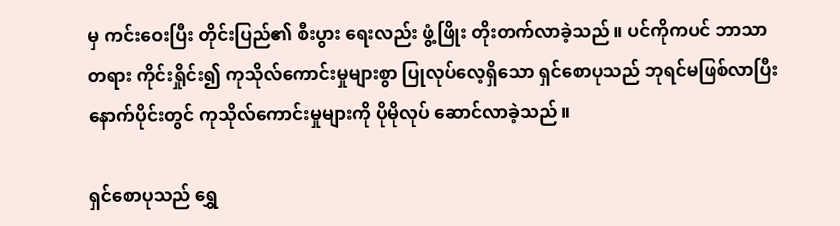မှ ကင်းဝေးပြီး တိုင်းပြည်၏ စီးပွား ရေးလည်း ဖွံ့ဖြိုး တိုးတက်လာခဲ့သည်။ ပင်ကိုကပင် ဘာသာတရား ကိုင်းရှိုင်း၍ ကုသိုလ်ကောင်းမှုများစွာ ပြုလုပ်လေ့ရှိသော ရှင်စောပုသည် ဘုရင်မဖြစ်လာပြီး နောက်ပိုင်းတွင် ကုသိုလ်ကောင်းမှုများကို ပိုမိုလုပ် ဆောင်လာခဲ့သည်။

ရှင်စောပုသည် ရွှေ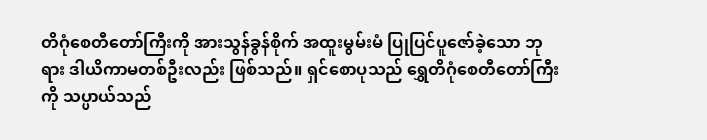တိဂုံစေတီတော်ကြီးကို အားသွန်ခွန်စိုက် အထူးမွမ်းမံ ပြုပြင်ပူဇော်ခဲ့သော ဘုရား ဒါယိကာမတစ်ဦးလည်း ဖြစ်သည်။ ရှင်စောပုသည် ရွှေတိဂုံစေတီတော်ကြီးကို သပ္ပာယ်သည်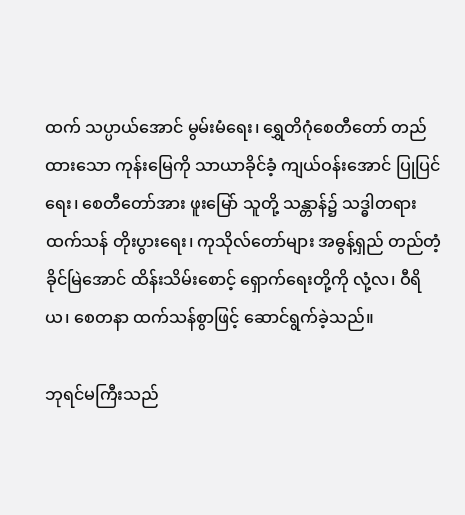ထက် သပ္ပာယ်အောင် မွမ်းမံရေး၊ ရွှေတိဂုံစေတီတော် တည်ထားသော ကုန်းမြေကို သာယာခိုင်ခံ့ ကျယ်ဝန်းအောင် ပြုပြင်ရေး၊ စေတီတော်အား ဖူးမြော် သူတို့ သန္တာန်၌ သဒ္ဓါတရား ထက်သန် တိုးပွားရေး၊ ကုသိုလ်တော်များ အဓွန့်ရှည် တည်တံ့ခိုင်မြဲအောင် ထိန်းသိမ်းစောင့် ရှောက်ရေးတို့ကို လုံ့လ၊ ဝီရိယ၊ စေတနာ ထက်သန်စွာဖြင့် ဆောင်ရွက်ခဲ့သည်။

ဘုရင်မကြီးသည်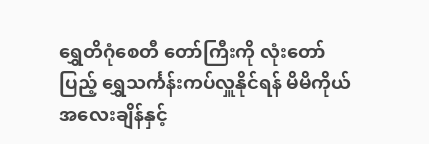ရွှေတိဂုံစေတီ တော်ကြီးကို လုံးတော်ပြည့် ရွှေသင်္ကန်းကပ်လှူနိုင်ရန် မိမိကိုယ်အလေးချိန်နှင့်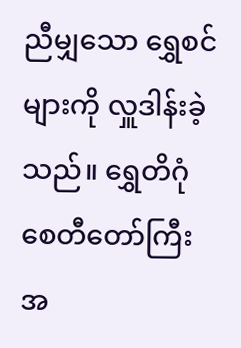ညီမျှသော ရွှေစင်များကို လှူဒါန်းခဲ့သည်။ ရွှေတိဂုံစေတီတော်ကြီးအ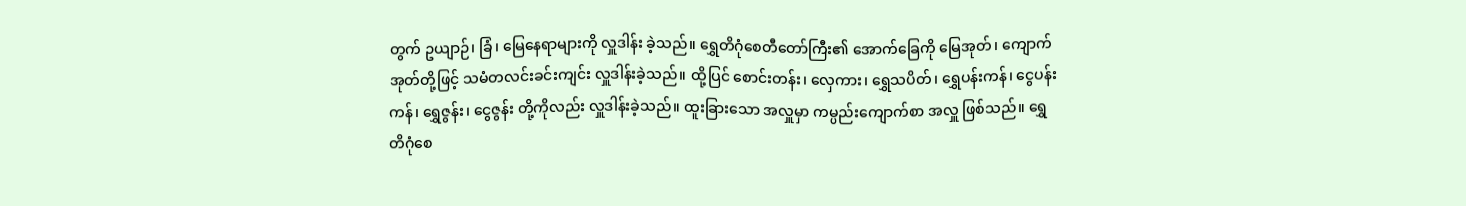တွက် ဥယျာဉ်၊ ခြံ၊ မြေနေရာများကို လှူဒါန်း ခဲ့သည်။ ရွှေတိဂုံစေတီတော်ကြီး၏ အောက်ခြေကို မြေအုတ်၊ ကျောက်အုတ်တို့ဖြင့် သမံတလင်းခင်းကျင်း လှူဒါန်းခဲ့သည်။ ထို့ပြင် စောင်းတန်း၊ လှေကား၊ ရွှေသပိတ်၊ ရွှေပန်းကန်၊ ငွေပန်းကန်၊ ရွှေဇွန်း၊ ငွေဇွန်း တို့ကိုလည်း လှူဒါန်းခဲ့သည်။ ထူးခြားသော အလှူမှာ ကမ္ပည်းကျောက်စာ အလှူ ဖြစ်သည်။ ရွှေတိဂုံစေ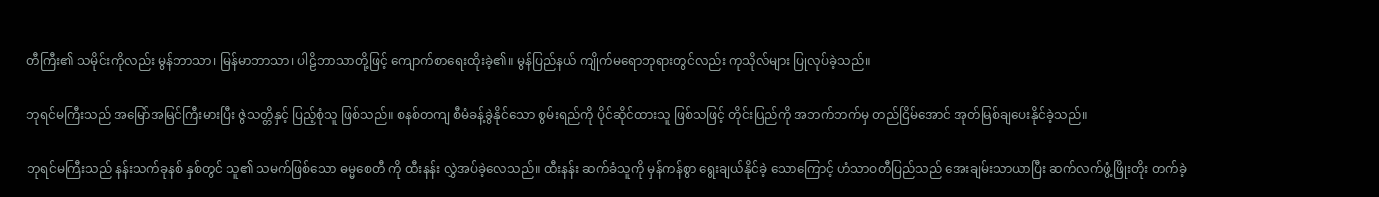တီကြီး၏ သမိုင်းကိုလည်း မွန်ဘာသာ၊ မြန်မာဘာသာ၊ ပါဠိဘာသာတို့ဖြင့် ကျောက်စာရေးထိုးခဲ့၏။ မွန်ပြည်နယ် ကျိုက်မရောဘုရားတွင်လည်း ကုသိုလ်များ ပြုလုပ်ခဲ့သည်။

ဘုရင်မကြီးသည် အမြော်အမြင်ကြီးမားပြီး ဇွဲသတ္တိနှင့် ပြည့်စုံသူ ဖြစ်သည်။ စနစ်တကျ စီမံခန့်ခွဲနိုင်သော စွမ်းရည်ကို ပိုင်ဆိုင်ထားသူ ဖြစ်သဖြင့် တိုင်းပြည်ကို အဘက်ဘက်မှ တည်ငြိမ်အောင် အုတ်မြစ်ချပေးနိုင်ခဲ့သည်။

ဘုရင်မကြီးသည် နန်းသက်ခုနစ် နှစ်တွင် သူ၏ သမက်ဖြစ်သော ဓမ္မစေတီ ကို ထီးနန်း လွှဲအပ်ခဲ့လေသည်။ ထီးနန်း ဆက်ခံသူကို မှန်ကန်စွာ ရွေးချယ်နိုင်ခဲ့ သောကြောင့် ဟံသာဝတီပြည်သည် အေးချမ်းသာယာပြီး ဆက်လက်ဖွံ့ဖြိုးတိုး တက်ခဲ့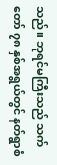သည်။ ဘုရင်မကြီးသည် သက်တော် ၇၈ နှစ်အရွယ်တွင် နတ်ရွာစံ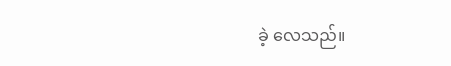ခဲ့ လေသည်။